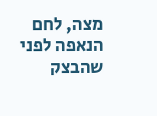מצה, לחם
הנאפה לפני שהבצק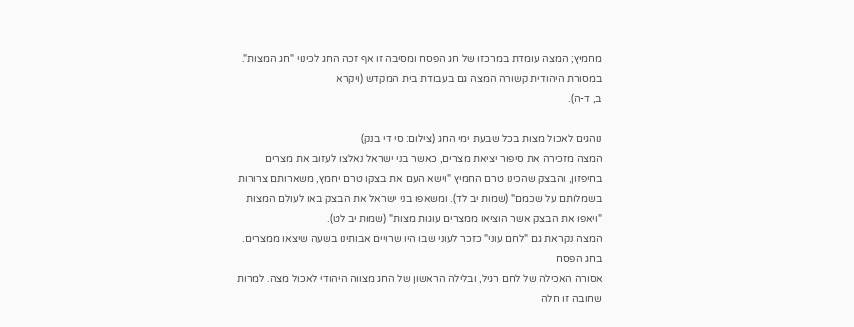מחמיץ; המצה עומדת במרכזו של חג הפסח ומסיבה זו אף זכה החג לכינוי "חג המצות". במסורת היהודית קשורה המצה גם בעבודת בית המקדש (ויקרא
ב, ד-ה).

נוהגים לאכול מצות בכל שבעת ימי החג (צילום: סי די בנק)
המצה מזכירה את סיפור יציאת מצרים, כאשר בני ישראל נאלצו לעזוב את מצרים בחיפזון, והבצק שהכינו טרם החמיץ "וישא העם את בצקו טרם יחמץ, משארותם צרורות בשמלותם על שכמם" (שמות יב לד). ומשאפו בני ישראל את הבצק באו לעולם המצות "ויאפו את הבצק אשר הוציאו ממצרים עוגות מצות" (שמות יב לט).
המצה נקראת גם "לחם עוני" כזכר לעוני שבו היו שרויים אבותינו בשעה שיצאו ממצרים.
בחג הפסח
אסורה האכילה של לחם רגיל, ובלילה הראשון של החג מצווה היהודי לאכול מצה. למרות שחובה זו חלה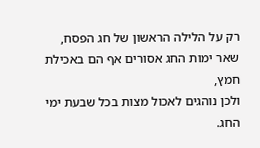רק על הלילה הראשון של חג הפסח, שאר ימות החג אסורים אף הם באכילת חמץ,
ולכן נוהגים לאכול מצות בכל שבעת ימי החג.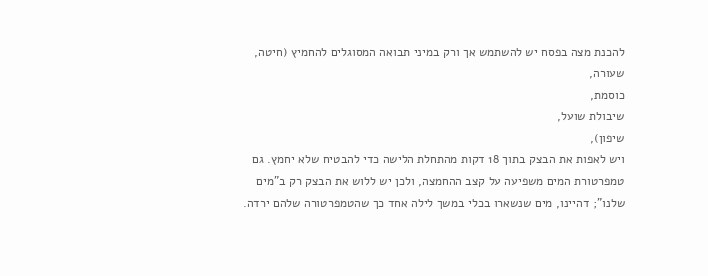להכנת מצה בפסח יש להשתמש אך ורק במיני תבואה המסוגלים להחמיץ (חיטה,
שעורה,
כוסמת,
שיבולת שועל,
שיפון),
ויש לאפות את הבצק בתוך 18 דקות מהתחלת הלישה כדי להבטיח שלא יחמץ. גם טמפרטורת המים משפיעה על קצב ההחמצה, ולכן יש ללוש את הבצק רק ב"מים שלנו"; דהיינו, מים שנשארו בכלי במשך לילה אחד כך שהטמפרטורה שלהם ירדה.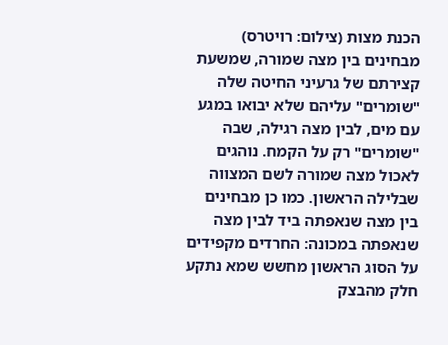הכנת מצות (צילום: רויטרס)
מבחינים בין מצה שמורה, שמשעת קצירתם של גרעיני החיטה שלה "שומרים" עליהם שלא יבואו במגע עם מים, לבין מצה רגילה, שבה "שומרים" רק על הקמח. נוהגים לאכול מצה שמורה לשם המצווה שבלילה הראשון. כמו כן מבחינים בין מצה שנאפתה ביד לבין מצה שנאפתה במכונה: החרדים מקפידים על הסוג הראשון מחשש שמא נתקע חלק מהבצק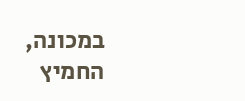במכונה, החמיץ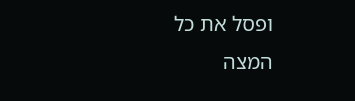ופסל את כל המצה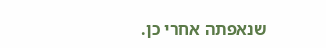שנאפתה אחרי כן.